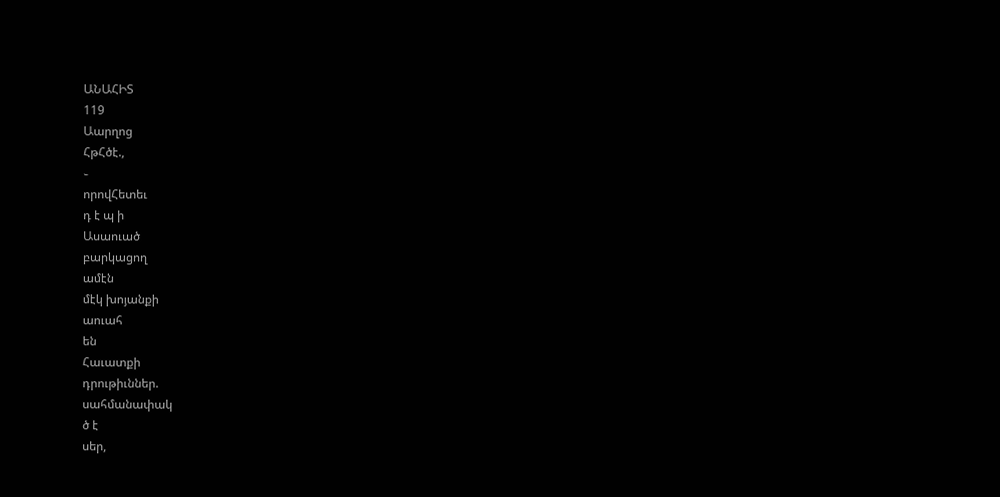ԱՆԱՀԻՏ
119
Աարղոց
ՀթՀծէ.,
֊
որովՀետեւ
դ է պ ի
Ասաուած
բարկացող
ամէն
մէկ խոյանքի
աուահ
են
Հաւատքի
դրութիւններ.
սահմանափակ
ծ է
սեր,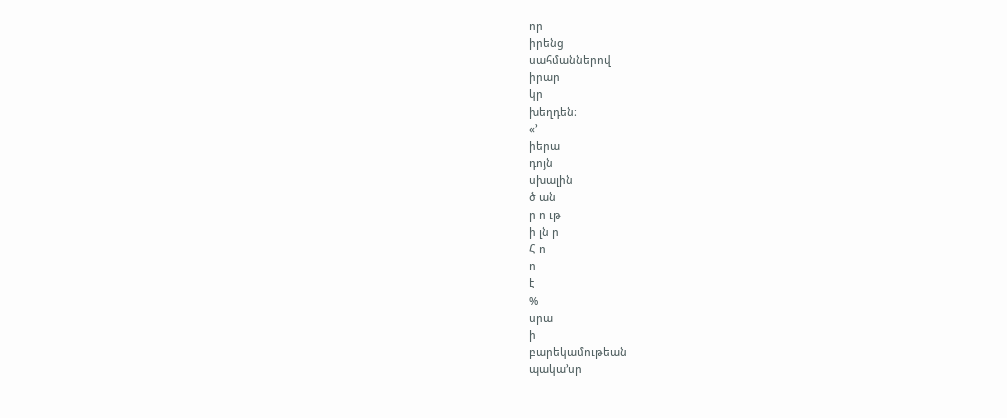որ
իրենց
սահմաններով
իրար
կր
խեղդեն։
«՚
իերա
դոյն
սխալին
ծ ան
ր ո ւթ
ի լն ր
Հ ո
ո
է
%
սրա
ի
բարեկամութեան
պակա՚սր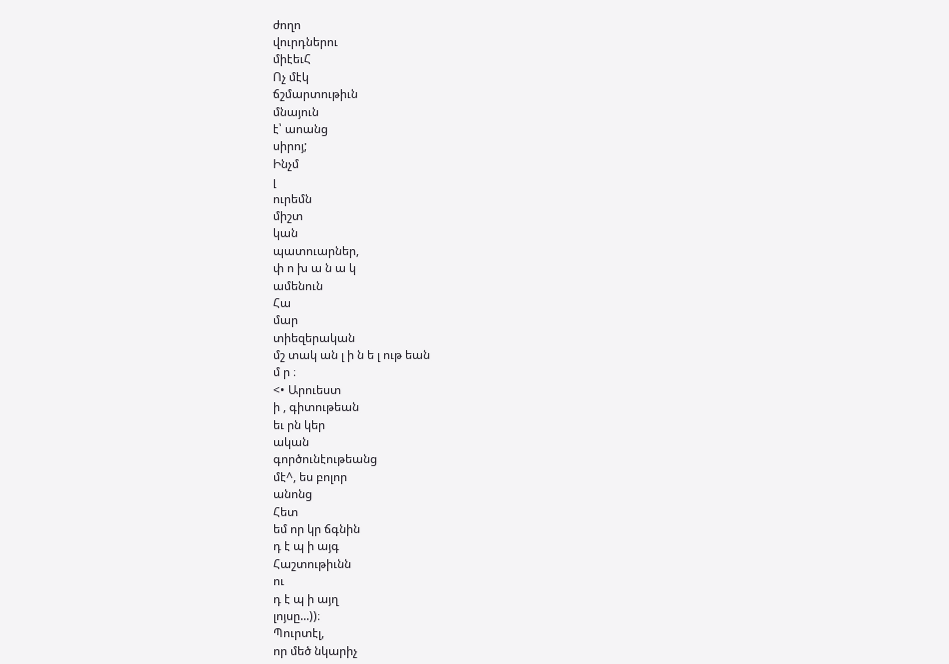ժողո
վուրդներու
միէեւՀ
Ոչ մէկ
ճշմարտութիւն
մնայուն
է՝ աոանց
սիրոյ;
Ինչմ
լ
ուրեմն
միշտ
կան
պատուարներ,
փ ո խ ա ն ա կ
ամենուն
Հա
մար
տիեզերական
մշ տակ ան լ ի ն ե լ ութ եան
մ ր ։
<• Արուեստ
ի , գիտութեան
եւ րն կեր
ական
գործունէութեանց
մէ^, ես բոլոր
անոնց
Հետ
եմ որ կր ճգնին
դ է պ ի այգ
Հաշտութիւնն
ու
դ է պ ի այղ
լոյսը...))։
Պուրտէլ,
որ մեծ նկարիչ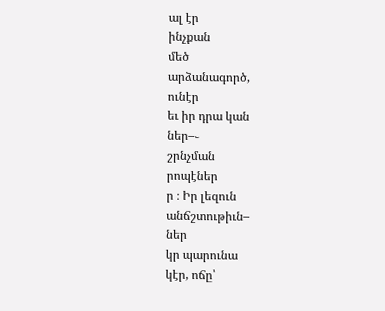ալ էր
ինչքան
մեծ
արձանագործ,
ունէր
եւ իր դրա կան
ներ–֊
շրնչման
րոպէներ
ր ։ Իր լեզուն
անճշտութիւն–
ներ
կր պարունա
կէր, ոճը՝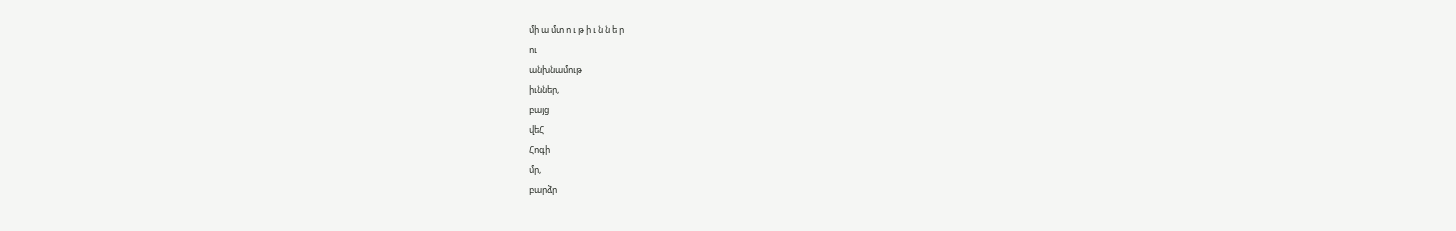մի ա մտ ո ւ թ ի ւ ն ն ե ր
ու
անխնամութ
իւններ,
բայց
վեՀ
Հոգի
մր,
բարձր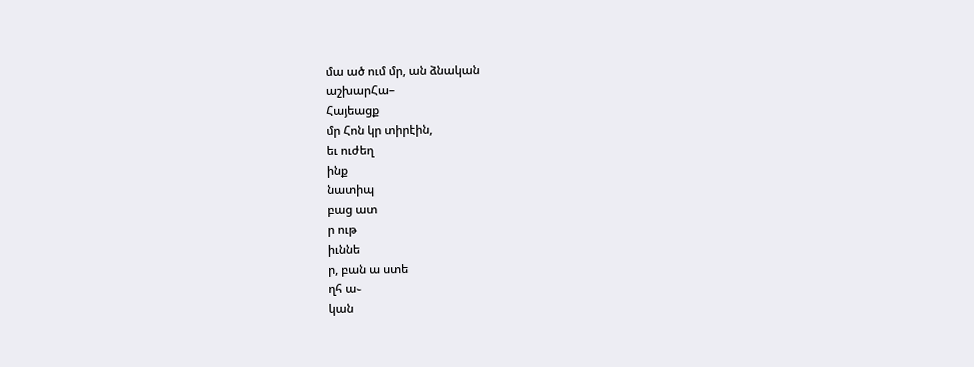մա ած ում մր, ան ձնական
աշխարՀա–
Հայեացք
մր Հոն կր տիրէին,
եւ ուժեղ
ինք
նատիպ
բաց ատ
ր ութ
իւննե
ր, բան ա ստե
ղհ ա֊
կան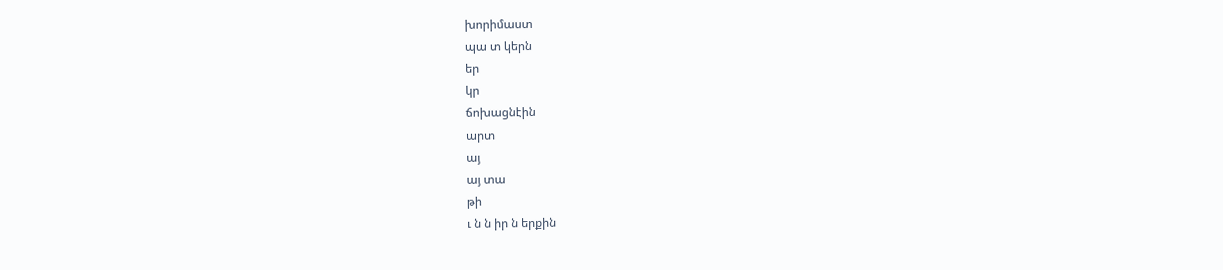խորիմաստ
պա տ կերն
եր
կր
ճոխացնէին
արտ
այ
այ տա
թի
ւ ն ն իր ն երքին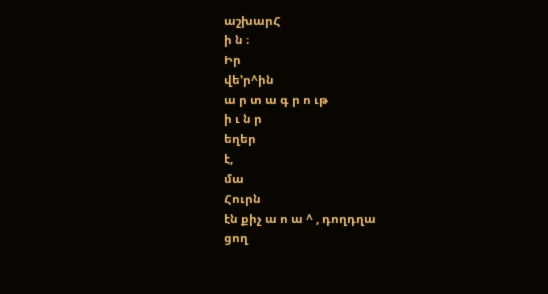աշխարՀ
ի ն ։
Իր
վե՚ր^ին
ա ր տ ա գ ր ո ւթ
ի ւ ն ր
եղեր
է,
մա
Հուրն
էն քիչ ա ո ա ^ , դողդղա
ցող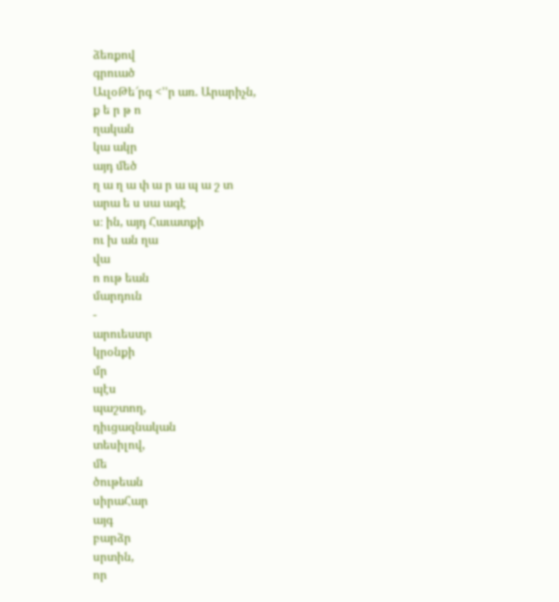ձեռքով
գրուած
ԱւլօԹե՜րգ <՚՚ր առ. Արարիչն,
ք ե ր թ ո
ղական
կա ակր
այդ մեծ
ղ ա ղ ա փ ա ր ա պ ա շ տ
արա ե ս սա ագէ
ս։ ին, այդ Հաւատքի
ու խ ան ղա
վա
ո ութ եան
մարդուն
-
արուեստր
կրօնքի
մր
պէս
պաշտող,
դիւցազնական
տեսիլով,
մե
ծութեան
սիրաՀար
այգ
բարձր
սրտին,
որ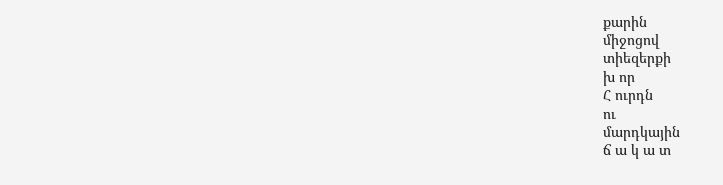քարին
միջոցով
տիեզերքի
խ որ
Հ ուրդն
ու
մարդկային
ճ ա կ ա տ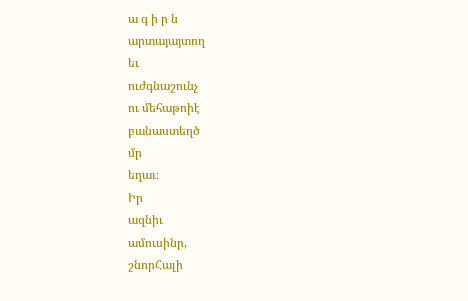ա գ ի ր ն
արտայայտող
եւ
ուժգնաշունչ
ու մեհաթոիէ
բանաստեղծ
մր
եղաւ։
Իր
ազնիւ
ամուսինր,
շնորՀալի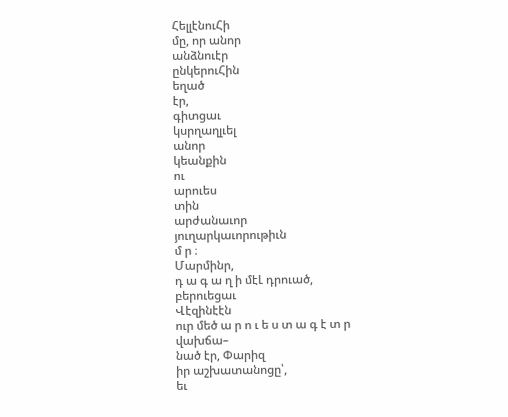ՀելլէնուՀի
մը, որ անոր
անձնուէր
ընկերուՀին
եղած
էր,
գիտցաւ
կսրղաղլւել
անոր
կեանքին
ու
արուես
տին
արժանաւոր
յուղարկաւորութիւն
մ ր ։
Մարմինր,
դ ա գ ա ղ ի մէԼ դրուած,
բերուեցաւ
Վէզինէէն
ուր մեծ ա ր ո ւ ե ս տ ա գ է տ ր
վախճա–
նած էր, Փարիզ
իր աշխատանոցը՝,
եւ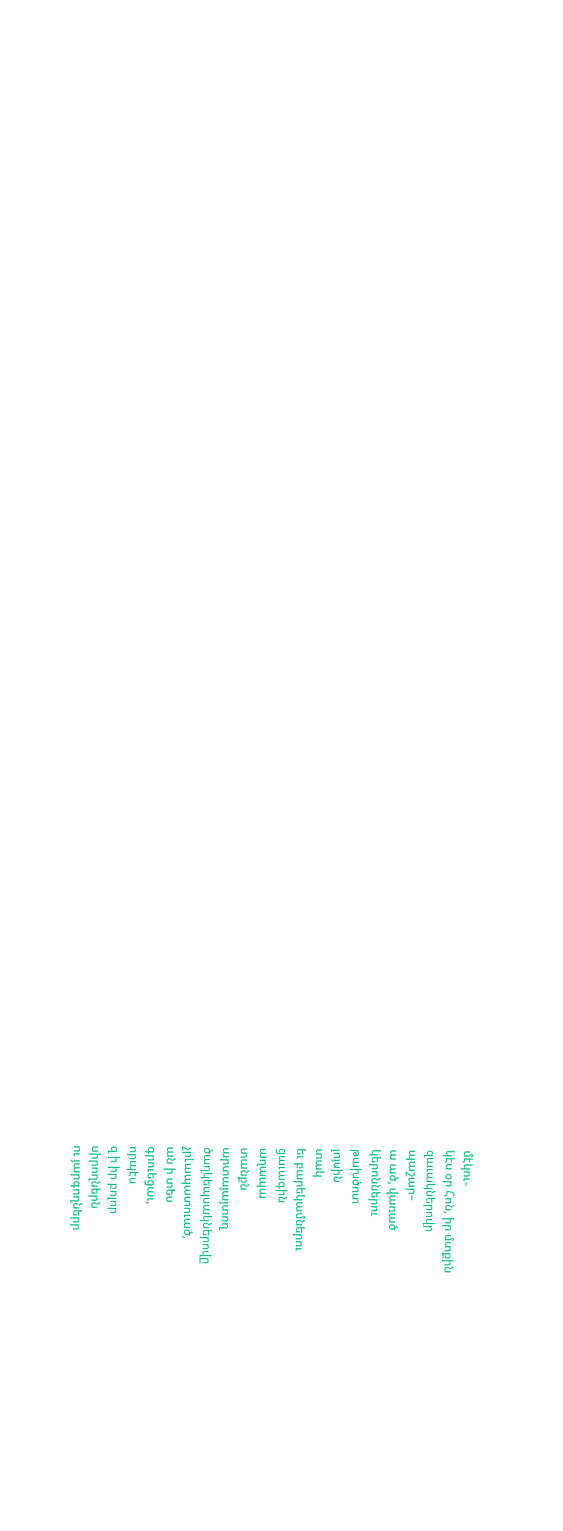մէկու֊
կէս օր Հոն, իր մտքին
զաւակներովր
պաշար–
ա ած, վառած
կերոններու
թախծոտ
լոյսին
տակ
եւ բարեկամներու
ցաւագին
աղապա
տանքն
արտայայտող
ծաղկեպսակներովը
չրԼապատուած,
ան ի տես
գրուեցաւ,
որպէս
զ ի իր բոլոր
սիրողներն
ու յարգողներր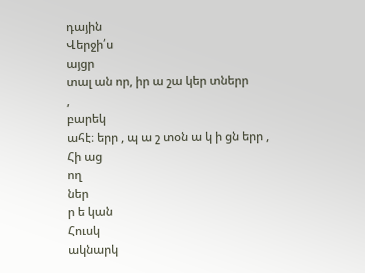դային
Վերջի՛ս
այցր
տալ ան որ, իր ա շա կեր տներր
,
բարեկ
ահէ։ երր , պ ա շ տօն ա կ ի ցն երր ,
Հի աց
ող
ներ
ր ե կան
Հուսկ
ակնարկ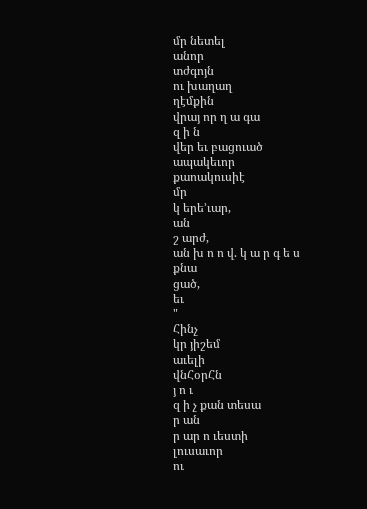մր նետել
անոր
տժգոյն
ու խաղաղ
ղէմքին
վրայ որ ղ ա գա
զ ի ն
վեր եւ բացուած
ապակեւոր
քաոակուսիէ
մր
կ երե՚ւար,
ան
շ արժ,
ան խ ո ո վ. կ ա ր գ ե ս
քնա
ցած,
եւ
"
Հինչ
կր յիշեմ
աւելի
վնՀօրՀն
յ ո ւ
զ ի չ քան տեսա
ր ան
ր ար ո ւեստի
լուսաւոր
ու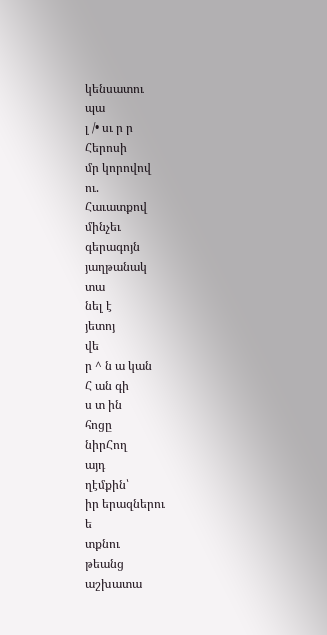կենսատու
պա
լ /• սւ ր ր
Հերոսի
մր կորովով
ու.
Հաւատքով
մինչեւ
գերագոյն
յաղթանակ
տա
նել է
յետոյ
վե
ր ^ ն ա կան
Հ ան գի
ս տ ին
հոցը
նիրՀող
այդ
ղէմքին՝
իր երազներու
ե
տքնու
թեանց
աշխատա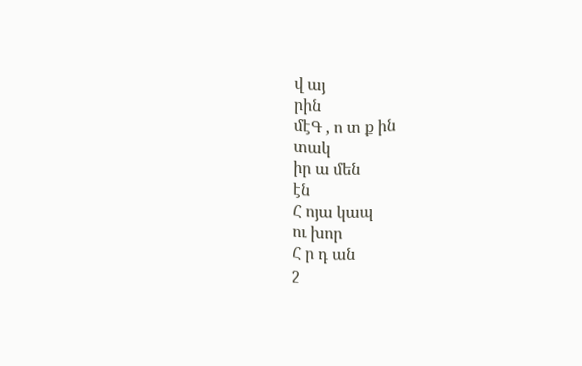վ այ
րին
մէԳ , ո տ ք ին
տակ
իր ա մեն
էն
Հ ոյա կապ
ու խոր
Հ ր դ ան
շ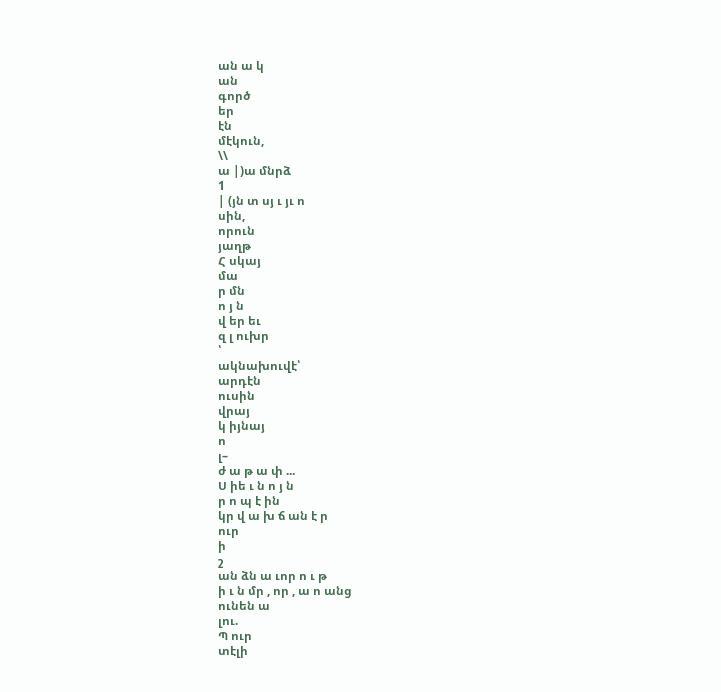ան ա կ
ան
գործ
եր
էն
մէկուն,
\\
ա |)ա մնրձ
1
| (յն տ սյ ւ յւ ո
սին,
որուն
յաղթ
Հ սկայ
մա
ր մն
ո յ ն
վ եր եւ
զ լ ուխր
՝
ակնախուվէ՝
արդէն
ուսին
վրայ
կ իյնայ
ո
լ–
ժ ա թ ա փ ...
Ս իե ւ ն ո յ ն
ր ո պ է ին
կր վ ա խ ճ ան է ր
ուր
ի
շ
ան ձն ա ւոր ո ւ թ
ի ւ ն մր , որ , ա ո անց
ունեն ա
լու.
Պ ուր
տէլի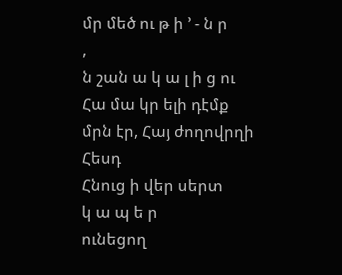մր մեծ ու թ ի ՚ - ն ր
,
ն շան ա կ ա լ ի ց ու
Հա մա կր ելի դէմք
մրն էր, Հայ ժողովրղի
Հեսդ
Հնուց ի վեր սերտ
կ ա պ ե ր
ունեցող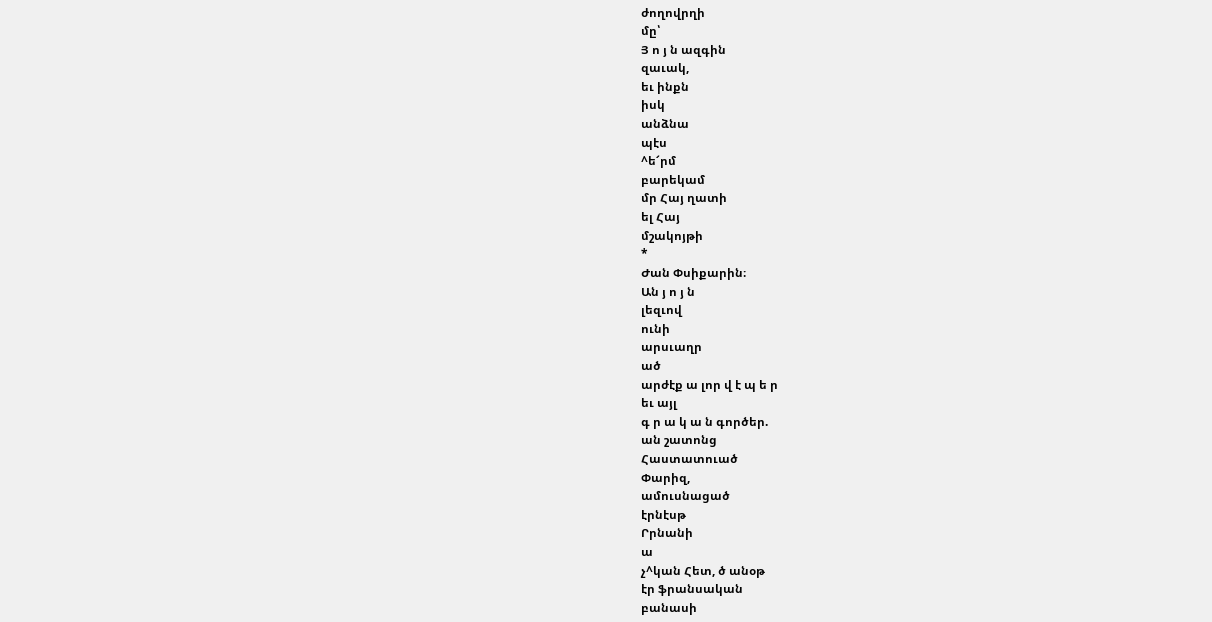ժողովրղի
մը՝
Յ ո յ ն ազգին
զաւակ,
եւ ինքն
իսկ
անձնա
պէս
^ե՜րմ
բարեկամ
մր Հայ ղատի
ել Հայ
մշակոյթի
*
Ժան Փսիքարին։
Ան յ ո յ ն
լեզւով
ունի
արսւաղր
ած
արժէք ա լոր վ է պ ե ր
եւ այլ
գ ր ա կ ա ն գործեր.
ան շատոնց
Հաստատուած
Փարիզ,
ամուսնացած
էրնէսթ
Րրնանի
ա
չ^կան Հետ, ծ անօթ
էր ֆրանսական
բանասի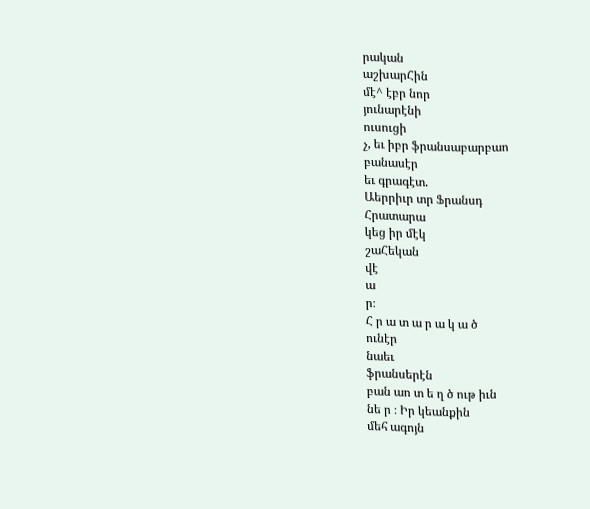րական
աշխարՀին
մէ^ էբր նոր
յունարէնի
ուսուցի
չ, եւ իբր ֆրանսաբարբաո
բանասէր
եւ գրագէտ.
Աերրիւր տր Ֆրանսդ
Հրատարա
կեց իր մէկ
շաՀեկան
վէ
ա
ր։
Հ ր ա տ ա ր ա կ ա ծ
ունէր
նաեւ
ֆրանսերէն
բան աո տ ե ղ ծ ութ իւն
նե ր ։ Իր կեանքին
մեհ ագոյն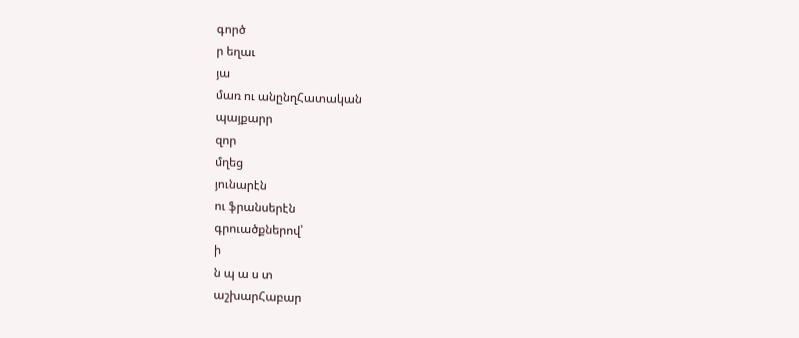գործ
ր եղաւ
յա
մառ ու անընղՀատական
պայքարր
զոր
մղեց
յունարէն
ու ֆրանսերէն
գրուածքներով՝
ի
ն պ ա ս տ
աշխարՀաբար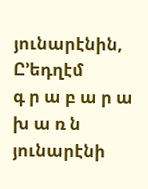յունարէնին,
Ը՚եդղէմ
գ ր ա բ ա ր ա խ ա ռ ն
յունարէնի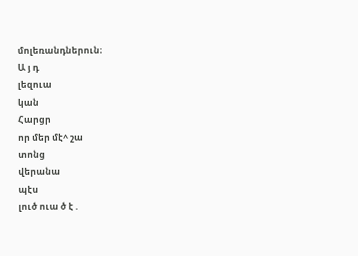մոլեռանդներուն։
Ա յ դ
լեզուա
կան
Հարցր
որ մեր մէ^ շա
տոնց
վերանա
պէս
լուծ ուա ծ է .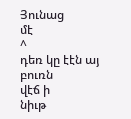Յունաց
մէ
^
դեռ կը էէն այ
բուռն
վէճ ի
նիւթ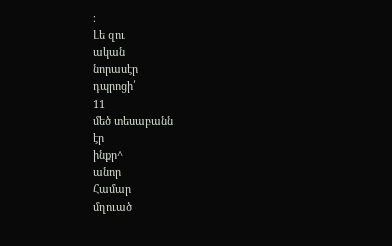։
Լե զու
ական
նորասէր
դպրոցի՛
11
մեծ տեսաբանն
էր
ինքր^
անոր
Համար
մղուած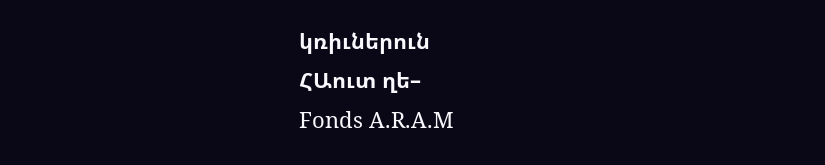կռիւներուն
ՀԱուտ ղե–
Fonds A.R.A.M